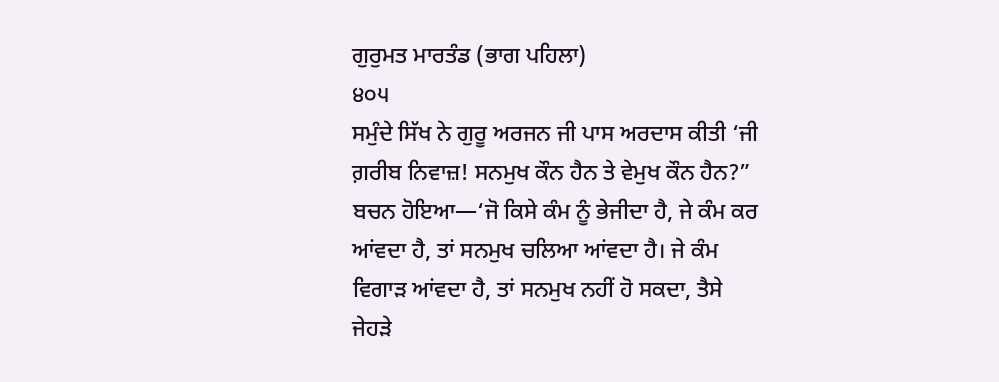ਗੁਰੁਮਤ ਮਾਰਤੰਡ (ਭਾਗ ਪਹਿਲਾ)
੪੦੫
ਸਮੁੰਦੇ ਸਿੱਖ ਨੇ ਗੁਰੂ ਅਰਜਨ ਜੀ ਪਾਸ ਅਰਦਾਸ ਕੀਤੀ ‘ਜੀ ਗ਼ਰੀਬ ਨਿਵਾਜ਼! ਸਨਮੁਖ ਕੌਨ ਹੈਨ ਤੇ ਵੇਮੁਖ ਕੌਨ ਹੈਨ?” ਬਚਨ ਹੋਇਆ—‘ਜੋ ਕਿਸੇ ਕੰਮ ਨੂੰ ਭੇਜੀਦਾ ਹੈ, ਜੇ ਕੰਮ ਕਰ ਆਂਵਦਾ ਹੈ, ਤਾਂ ਸਨਮੁਖ ਚਲਿਆ ਆਂਵਦਾ ਹੈ। ਜੇ ਕੰਮ ਵਿਗਾੜ ਆਂਵਦਾ ਹੈ, ਤਾਂ ਸਨਮੁਖ ਨਹੀਂ ਹੋ ਸਕਦਾ, ਤੈਸੇ ਜੇਹੜੇ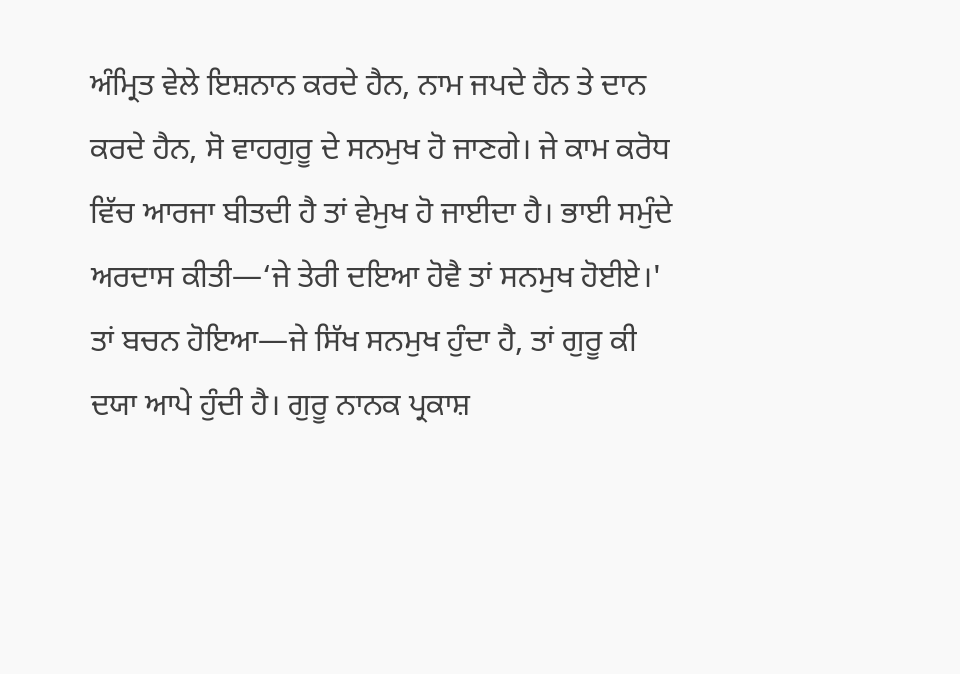ਅੰਮ੍ਰਿਤ ਵੇਲੇ ਇਸ਼ਨਾਨ ਕਰਦੇ ਹੈਨ, ਨਾਮ ਜਪਦੇ ਹੈਨ ਤੇ ਦਾਨ ਕਰਦੇ ਹੈਨ, ਸੋ ਵਾਹਗੁਰੂ ਦੇ ਸਨਮੁਖ ਹੋ ਜਾਣਗੇ। ਜੇ ਕਾਮ ਕਰੋਧ ਵਿੱਚ ਆਰਜਾ ਬੀਤਦੀ ਹੈ ਤਾਂ ਵੇਮੁਖ ਹੋ ਜਾਈਦਾ ਹੈ। ਭਾਈ ਸਮੁੰਦੇ ਅਰਦਾਸ ਕੀਤੀ—‘ਜੇ ਤੇਰੀ ਦਇਆ ਹੋਵੈ ਤਾਂ ਸਨਮੁਖ ਹੋਈਏ।' ਤਾਂ ਬਚਨ ਹੋਇਆ—ਜੇ ਸਿੱਖ ਸਨਮੁਖ ਹੁੰਦਾ ਹੈ, ਤਾਂ ਗੁਰੂ ਕੀ ਦਯਾ ਆਪੇ ਹੁੰਦੀ ਹੈ। ਗੁਰੂ ਨਾਨਕ ਪ੍ਰਕਾਸ਼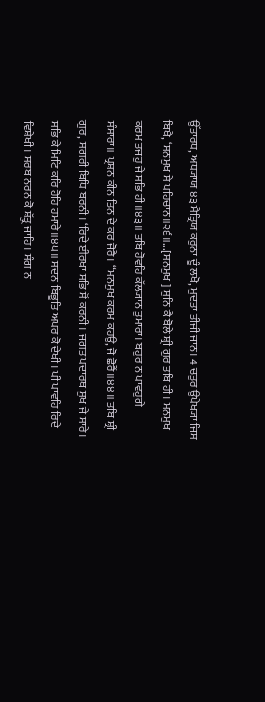ਉੱਤਾਰਧ, ਅਧ੍ਯਾਯ ੪੩ ਮੈਤ੍ਰਿਯ ਕਰੁਨਾ ਦੂੰ ਲਖੋ, ਮੁਦਤਾ ਤੀਜੀ ਜਾਨ। 4 ਚਤੁਰ ਉਪੇਖ੍ਯਾ ਜਿਸ ਬਿਖੈ, ‘ਸਨਮੁਖ ਸੇ ਪਹਿਚਾਨ॥੨੬॥...[ਸਨਮੁਖ ] ਸੁਨਿ ਕੈ ਬੋਲੇ ਸ਼੍ਰੀ ਗੁਰ ਤਬਿ ਹੀ। ਮਨਮੁਖ ਕਰਮ ਤਜਹੁ ਜੇ ਸਭਿ ਹੀ॥੪੩॥ ਤਬਿ ਹੋਵਹਿ ਕੱਲ੍ਯਾਨ ਤੁਮਾਰਾ। ਬਹੁਰ ਨ ਪਾਵਹੁਗੇ ਸੰਸਾਰਾ॥ ਪ੍ਰਸ਼ਨ ਕੀਨ ਤਿਨ ਦੇ ਕਰ ਜੋਰੈ। “ਮਨਮੁਖ ਕਰਮ ਕਹਉ, ਜੋ ਛੋਰੈਂ॥੪੪॥ ਤਬਿ ਸ਼੍ਰੀ ਗੁਰ, ਸਗਰੀ ਬਿਧਿ ਬਰਨੀ। ‘ਰਿਦੇ ਈਰਖਾ ਸਭਿ ਸੋਂ ਕਰਨੀ। ਜਗਤ ਪਦਾਰਥ ਸੁਖ ਜੇ ਸਾਰੇ। ਸਭਿ ਕੇ ਮਿਟਿ ਕਰਿ ਹੋਹਿ ਹਮਾਰੇ॥੪੫॥ ਸਦਨ ਬਿਭੂਤਿ ਅਪਰ ਕੋ ਦੇਖੀ। ਪੀ ਪਾਵਹਿ ਰਿਦੇ ਵਿਸ਼ੇਖੀ। ਸਰਬ ਨਰਨ ਕੋ ਸ਼ੱਤ੍ਰੁ ਜਾਹਿ। ਸੰਗ ਨ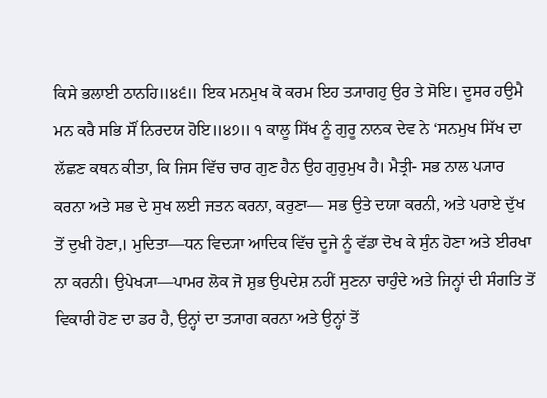ਕਿਸੇ ਭਲਾਈ ਠਾਨਹਿ॥੪੬॥ ਇਕ ਮਨਮੁਖ ਕੋ ਕਰਮ ਇਹ ਤ੍ਯਾਗਹੁ ਉਰ ਤੇ ਸੋਇ। ਦੂਸਰ ਹਉਮੈ ਮਨ ਕਰੈ ਸਭਿ ਸੌਂ ਨਿਰਦਯ ਹੋਇ॥੪੭॥ ੧ ਕਾਲੂ ਸਿੱਖ ਨੂੰ ਗੁਰੂ ਨਾਨਕ ਦੇਵ ਨੇ ‘ਸਨਮੁਖ ਸਿੱਖ ਦਾ ਲੱਛਣ ਕਥਨ ਕੀਤਾ, ਕਿ ਜਿਸ ਵਿੱਚ ਚਾਰ ਗੁਣ ਹੈਨ ਉਹ ਗੁਰੁਮੁਖ ਹੈ। ਮੈਤ੍ਰੀ- ਸਭ ਨਾਲ ਪ੍ਯਾਰ ਕਰਨਾ ਅਤੇ ਸਭ ਦੇ ਸੁਖ ਲਈ ਜਤਨ ਕਰਨਾ, ਕਰੁਣਾ— ਸਭ ਉਤੇ ਦਯਾ ਕਰਨੀ, ਅਤੇ ਪਰਾਏ ਦੁੱਖ ਤੋਂ ਦੁਖੀ ਹੋਣਾ,। ਮੁਦਿਤਾ—ਧਨ ਵਿਦ੍ਯਾ ਆਦਿਕ ਵਿੱਚ ਦੂਜੇ ਨੂੰ ਵੱਡਾ ਦੋਖ ਕੇ ਸੁੰਨ ਹੋਣਾ ਅਤੇ ਈਰਖਾ ਨਾ ਕਰਨੀ। ਉਪੇਖ੍ਯਾ—ਪਾਮਰ ਲੋਕ ਜੋ ਸ਼ੁਭ ਉਪਦੇਸ਼ ਨਹੀਂ ਸੁਣਨਾ ਚਾਹੁੰਦੇ ਅਤੇ ਜਿਨ੍ਹਾਂ ਦੀ ਸੰਗਤਿ ਤੋਂ ਵਿਕਾਰੀ ਹੋਣ ਦਾ ਡਰ ਹੈ, ਉਨ੍ਹਾਂ ਦਾ ਤ੍ਯਾਗ ਕਰਨਾ ਅਤੇ ਉਨ੍ਹਾਂ ਤੋਂ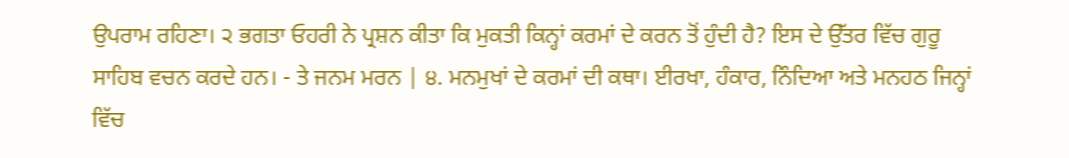ਉਪਰਾਮ ਰਹਿਣਾ। ੨ ਭਗਤਾ ਓਹਰੀ ਨੇ ਪ੍ਰਸ਼ਨ ਕੀਤਾ ਕਿ ਮੁਕਤੀ ਕਿਨ੍ਹਾਂ ਕਰਮਾਂ ਦੇ ਕਰਨ ਤੋਂ ਹੁੰਦੀ ਹੈ? ਇਸ ਦੇ ਉੱਤਰ ਵਿੱਚ ਗੁਰੂ ਸਾਹਿਬ ਵਚਨ ਕਰਦੇ ਹਨ। - ਤੇ ਜਨਮ ਮਰਨ | ੪. ਮਨਮੁਖਾਂ ਦੇ ਕਰਮਾਂ ਦੀ ਕਥਾ। ਈਰਖਾ, ਹੰਕਾਰ, ਨਿੰਦਿਆ ਅਤੇ ਮਨਹਠ ਜਿਨ੍ਹਾਂ ਵਿੱਚ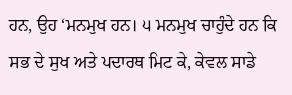ਹਨ, ਉਹ ‘ਮਨਮੁਖ ਹਨ। ੫ ਮਨਮੁਖ ਚਾਹੁੰਦੇ ਹਨ ਕਿ ਸਭ ਦੇ ਸੁਖ ਅਤੇ ਪਦਾਰਥ ਮਿਟ ਕੇ, ਕੇਵਲ ਸਾਡੇ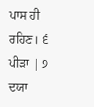ਪਾਸ ਹੀ ਰਹਿਣ। ੬ ਪੀੜਾ | ੭ ਦਯਾ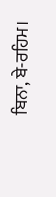ਬਿਨਾ, ਬੇ-ਰਹਿਮ।